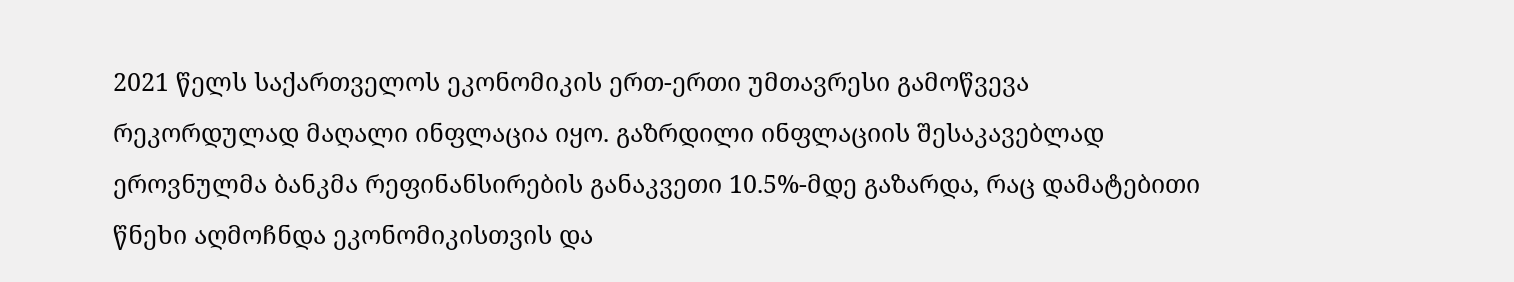2021 წელს საქართველოს ეკონომიკის ერთ-ერთი უმთავრესი გამოწვევა რეკორდულად მაღალი ინფლაცია იყო. გაზრდილი ინფლაციის შესაკავებლად ეროვნულმა ბანკმა რეფინანსირების განაკვეთი 10.5%-მდე გაზარდა, რაც დამატებითი წნეხი აღმოჩნდა ეკონომიკისთვის და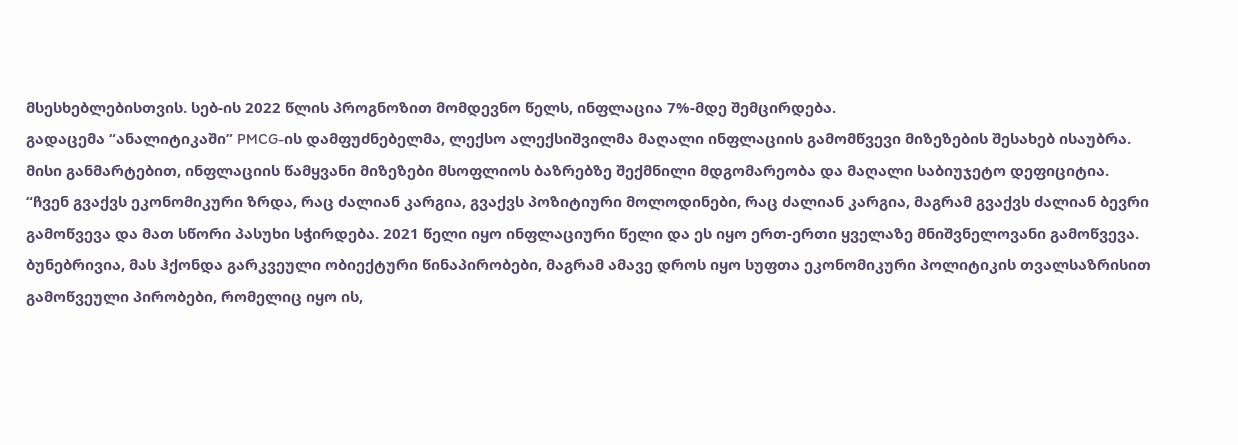მსესხებლებისთვის. სებ-ის 2022 წლის პროგნოზით მომდევნო წელს, ინფლაცია 7%-მდე შემცირდება.
გადაცემა “ანალიტიკაში” PMCG-ის დამფუძნებელმა, ლექსო ალექსიშვილმა მაღალი ინფლაციის გამომწვევი მიზეზების შესახებ ისაუბრა. მისი განმარტებით, ინფლაციის წამყვანი მიზეზები მსოფლიოს ბაზრებზე შექმნილი მდგომარეობა და მაღალი საბიუჯეტო დეფიციტია.
“ჩვენ გვაქვს ეკონომიკური ზრდა, რაც ძალიან კარგია, გვაქვს პოზიტიური მოლოდინები, რაც ძალიან კარგია, მაგრამ გვაქვს ძალიან ბევრი გამოწვევა და მათ სწორი პასუხი სჭირდება. 2021 წელი იყო ინფლაციური წელი და ეს იყო ერთ-ერთი ყველაზე მნიშვნელოვანი გამოწვევა. ბუნებრივია, მას ჰქონდა გარკვეული ობიექტური წინაპირობები, მაგრამ ამავე დროს იყო სუფთა ეკონომიკური პოლიტიკის თვალსაზრისით გამოწვეული პირობები, რომელიც იყო ის,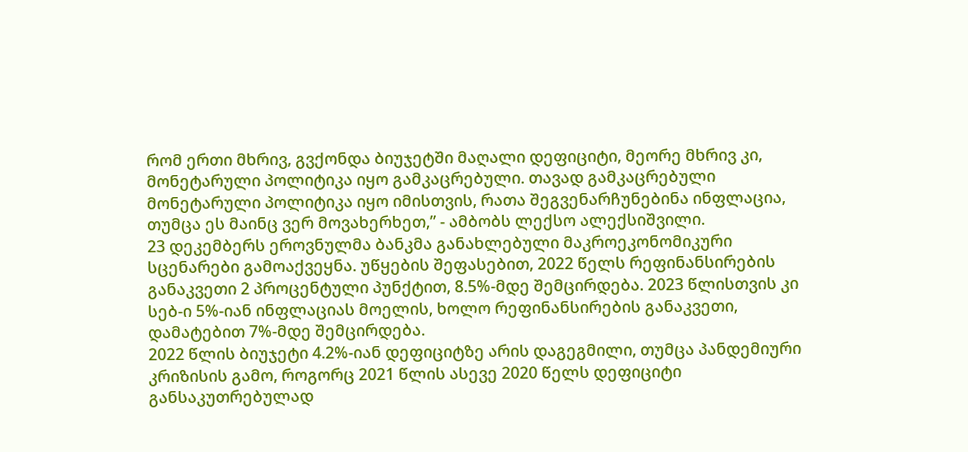რომ ერთი მხრივ, გვქონდა ბიუჯეტში მაღალი დეფიციტი, მეორე მხრივ კი, მონეტარული პოლიტიკა იყო გამკაცრებული. თავად გამკაცრებული მონეტარული პოლიტიკა იყო იმისთვის, რათა შეგვენარჩუნებინა ინფლაცია, თუმცა ეს მაინც ვერ მოვახერხეთ,” - ამბობს ლექსო ალექსიშვილი.
23 დეკემბერს ეროვნულმა ბანკმა განახლებული მაკროეკონომიკური სცენარები გამოაქვეყნა. უწყების შეფასებით, 2022 წელს რეფინანსირების განაკვეთი 2 პროცენტული პუნქტით, 8.5%-მდე შემცირდება. 2023 წლისთვის კი სებ-ი 5%-იან ინფლაციას მოელის, ხოლო რეფინანსირების განაკვეთი, დამატებით 7%-მდე შემცირდება.
2022 წლის ბიუჯეტი 4.2%-იან დეფიციტზე არის დაგეგმილი, თუმცა პანდემიური კრიზისის გამო, როგორც 2021 წლის ასევე 2020 წელს დეფიციტი განსაკუთრებულად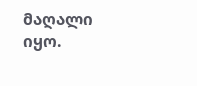მაღალი იყო.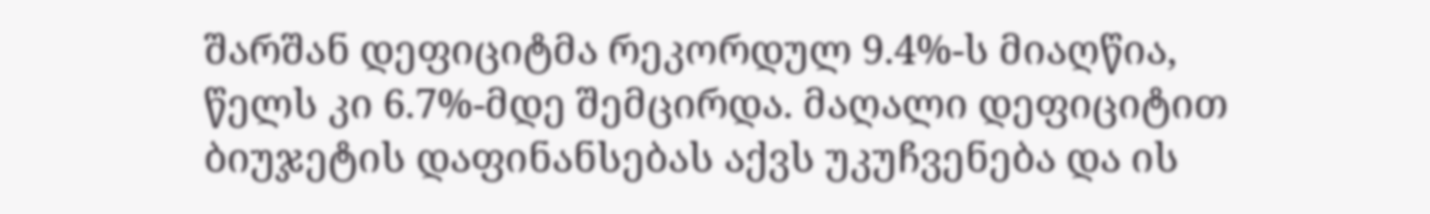შარშან დეფიციტმა რეკორდულ 9.4%-ს მიაღწია, წელს კი 6.7%-მდე შემცირდა. მაღალი დეფიციტით ბიუჯეტის დაფინანსებას აქვს უკუჩვენება და ის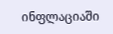ინფლაციაში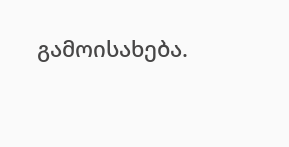გამოისახება.